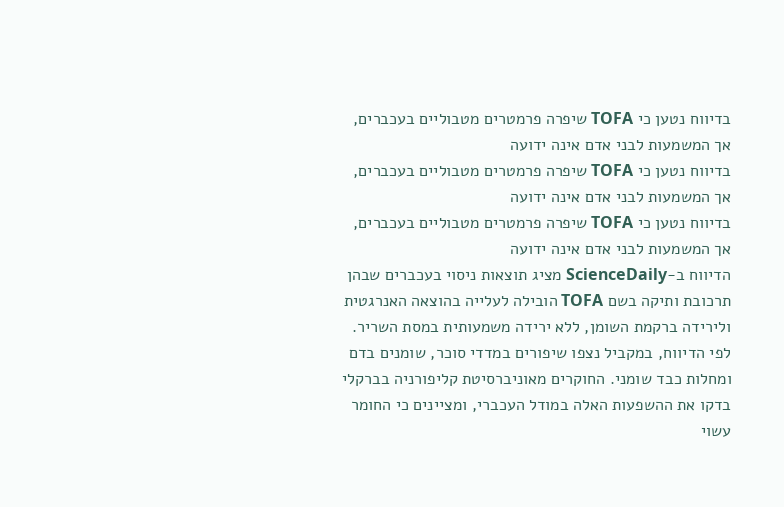בדיווח נטען כי TOFA שיפרה פרמטרים מטבוליים בעכברים, אך המשמעות לבני אדם אינה ידועה
בדיווח נטען כי TOFA שיפרה פרמטרים מטבוליים בעכברים, אך המשמעות לבני אדם אינה ידועה
בדיווח נטען כי TOFA שיפרה פרמטרים מטבוליים בעכברים, אך המשמעות לבני אדם אינה ידועה
הדיווח ב-ScienceDaily מציג תוצאות ניסוי בעכברים שבהן תרכובת ותיקה בשם TOFA הובילה לעלייה בהוצאה האנרגטית ולירידה ברקמת השומן, ללא ירידה משמעותית במסת השריר. לפי הדיווח, במקביל נצפו שיפורים במדדי סוכר, שומנים בדם ומחלות כבד שומני. החוקרים מאוניברסיטת קליפורניה בברקלי בדקו את ההשפעות האלה במודל העכברי, ומציינים כי החומר עשוי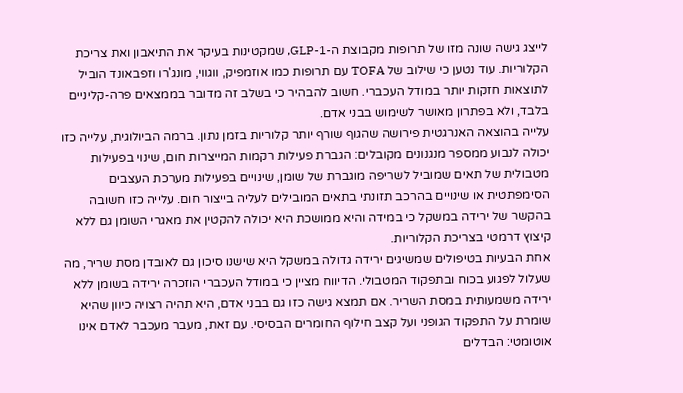לייצג גישה שונה מזו של תרופות מקבוצת ה-GLP-1, שמקטינות בעיקר את התיאבון ואת צריכת הקלוריות. עוד נטען כי שילוב של TOFA עם תרופות כמו אוזמפיק, ווגווי, מונג'רו וזפבאונד הוביל לתוצאות חזקות יותר במודל העכברי. חשוב להבהיר כי בשלב זה מדובר בממצאים פרה-קליניים בלבד, ולא בפתרון מאושר לשימוש בבני אדם.
עלייה בהוצאה האנרגטית פירושה שהגוף שורף יותר קלוריות בזמן נתון. ברמה הביולוגית, עלייה כזו יכולה לנבוע ממספר מנגנונים מקובלים: הגברת פעילות רקמות המייצרות חום, שינוי בפעילות מטבולית של תאים שמוביל לשריפה מוגברת של שומן, שינויים בפעילות מערכת העצבים הסימפתטית או שינויים בהרכב תזונתי בתאים המובילים לעליה בייצור חום. עלייה כזו חשובה בהקשר של ירידה במשקל כי במידה והיא ממושכת היא יכולה להקטין את מאגרי השומן גם ללא קיצוץ דרמטי בצריכת הקלוריות.
אחת הבעיות בטיפולים שמשיגים ירידה גדולה במשקל היא שישנו סיכון גם לאובדן מסת שריר, מה שעלול לפגוע בכוח ובתפקוד המטבולי. הדיווח מציין כי במודל העכברי הוזכרה ירידה בשומן ללא ירידה משמעותית במסת השריר. אם תמצא גישה כזו גם בבני אדם, היא תהיה רצויה כיוון שהיא שומרת על התפקוד הגופני ועל קצב חילוף החומרים הבסיסי. עם זאת, מעבר מעכבר לאדם אינו אוטומטי: הבדלים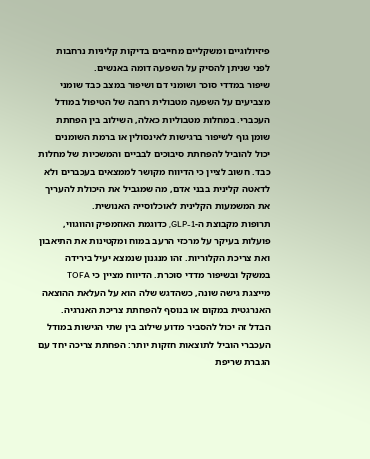פיזיולוגיים ומשקליים מחייבים בדיקות קליניות נרחבות לפני שניתן להסיק על השפעה דומה באנשים.
שיפור במדדי סוכר ושומני דם ושיפור במצב כבד שומני מצביעים על השפעה מטבולית רחבה של הטיפול במודל העכברי. במחלות מטבוליות כאלה, השילוב בין הפחתת שומן גוף לשיפור ברגישות לאינסולין או ברמת השומנים יכול להוביל להפחתת סיבוכים לבביים והמשכיות של מחלות כבד. חשוב לציין כי הדיווח מקושר לממצאים בעכברים ולא לדאטה קלינית בבני אדם, מה שמגביל את היכולת להעריך את המשמעות הקלינית לאוכלוסייה האנושית.
תרופות מקבוצת ה-GLP-1, כדוגמת האוזמפיק והווגווי, פועלות בעיקר על מרכזי הרעב במוח ומקטינות את התיאבון ואת צריכת הקלוריות. זהו מנגנון שנמצא יעיל בירידה במשקל ובשיפור מדדי סוכרת. הדיווח מציין כי TOFA מייצגת גישה שונה, כשהדגש שלה הוא על העלאת ההוצאה האנרגטית במקום או בנוסף להפחתת צריכת האנרגיה. הבדל זה יכול להסביר מדוע שילוב בין שתי הגישות במודל העכברי הוביל לתוצאות חזקות יותר: הפחתת צריכה יחד עם הגברת שריפת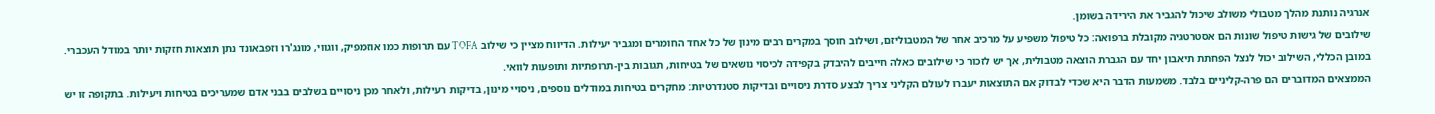אנרגיה נותנת מהלך מטבולי משולב שיכול להגביר את הירידה בשומן.
שילובים של גישות טיפול שונות הם אסטרטגיה מקובלת ברפואה: כל טיפול משפיע על מרכיב אחר של המטבוליזם, ושילוב חוסך במקרים רבים מינון של כל אחד החומרים ומגביר יעילות. הדיווח מציין כי שילוב TOFA עם תרופות כמו אוזמפיק, ווגווי, מונג'רו וזפבאונד נתן תוצאות חזקות יותר במודל העכברי. במובן הכללי, השילוב יכול לנצל הפחתת תיאבון יחד עם הגברת הוצאה מטבולית, אך יש לזכור כי שילובים כאלה חייבים להיבדק בקפידה לכיסוי נושאים של בטיחות, תגובות בין-תרופתיות ותופעות לוואי.
הממצאים המדוברים הם פרה-קליניים בלבד. משמעות הדבר היא שכדי לבדוק אם התוצאות יעברו לעולם הקליני צריך לבצע סדרת ניסויים ובדיקות סטנדרטיות: מחקרים בטיחות במודלים נוספים, ניסויי מינון, בדיקות רעילות, ולאחר מכן ניסויים בשלבים בבני אדם שמעריכים בטיחות ויעילות. בתקופה זו יש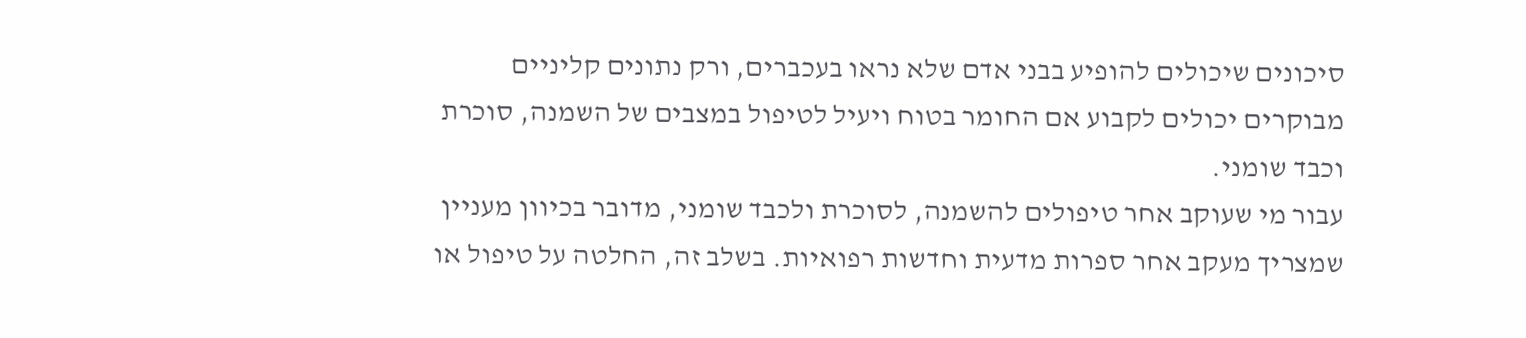סיכונים שיכולים להופיע בבני אדם שלא נראו בעכברים, ורק נתונים קליניים מבוקרים יכולים לקבוע אם החומר בטוח ויעיל לטיפול במצבים של השמנה, סוכרת וכבד שומני.
עבור מי שעוקב אחר טיפולים להשמנה, לסוכרת ולכבד שומני, מדובר בכיוון מעניין שמצריך מעקב אחר ספרות מדעית וחדשות רפואיות. בשלב זה, החלטה על טיפול או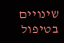שינויים בטיפול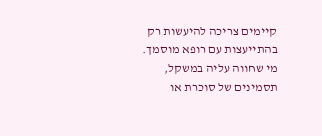קיימים צריכה להיעשות רק בהתייעצות עם רופא מוסמך. מי שחווה עליה במשקל, תסמינים של סוכרת או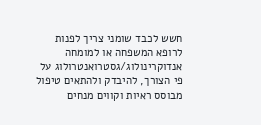חשש לכבד שומני צריך לפנות לרופא המשפחה או למומחה אנדוקרינולוג/גסטרואנטרולוג על פי הצורך, להיבדק ולהתאים טיפול מבוסס ראיות וקווים מנחים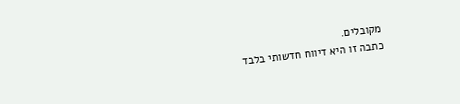מקובלים.
כתבה זו היא דיווח חדשותי בלבד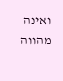ואינה מהווה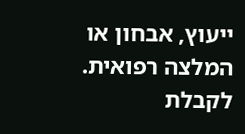ייעוץ, אבחון או המלצה רפואית. לקבלת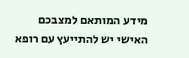מידע המותאם למצבכם האישי יש להתייעץ עם רופא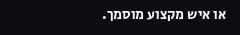או איש מקצוע מוסמך.